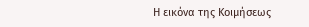Η εικόνα της Κοιμήσεως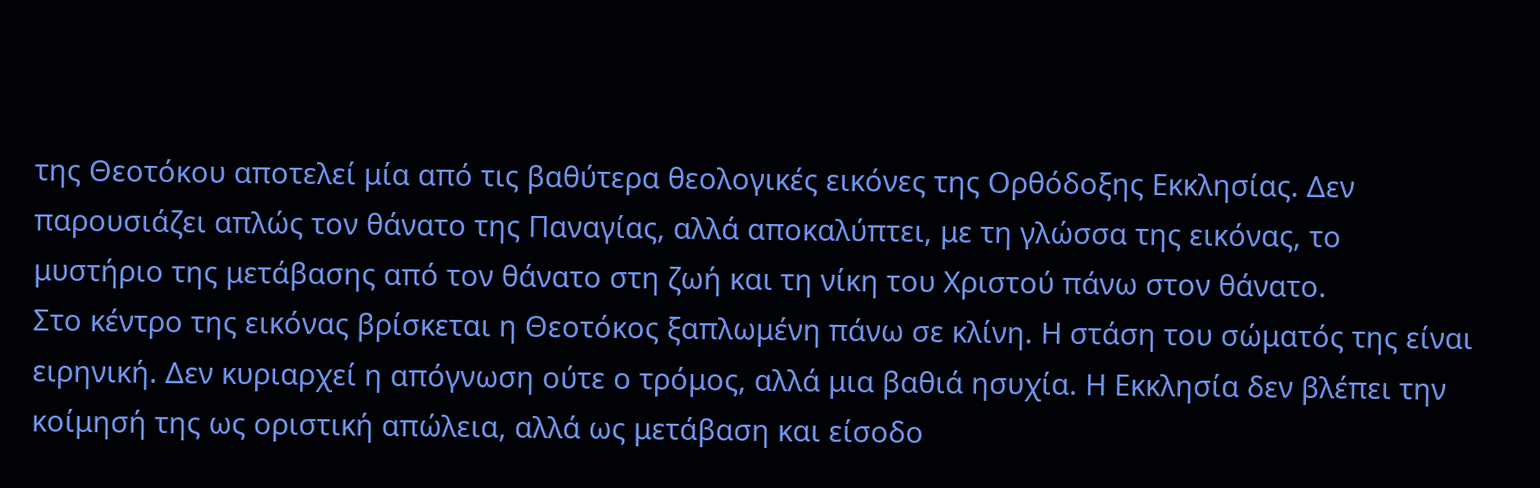της Θεοτόκου αποτελεί μία από τις βαθύτερα θεολογικές εικόνες της Ορθόδοξης Εκκλησίας. Δεν παρουσιάζει απλώς τον θάνατο της Παναγίας, αλλά αποκαλύπτει, με τη γλώσσα της εικόνας, το μυστήριο της μετάβασης από τον θάνατο στη ζωή και τη νίκη του Χριστού πάνω στον θάνατο.
Στο κέντρο της εικόνας βρίσκεται η Θεοτόκος ξαπλωμένη πάνω σε κλίνη. Η στάση του σώματός της είναι ειρηνική. Δεν κυριαρχεί η απόγνωση ούτε ο τρόμος, αλλά μια βαθιά ησυχία. Η Εκκλησία δεν βλέπει την κοίμησή της ως οριστική απώλεια, αλλά ως μετάβαση και είσοδο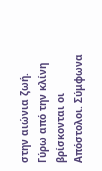στην αιώνια ζωή.
Γύρω από την κλίνη βρίσκονται οι Απόστολοι. Σύμφωνα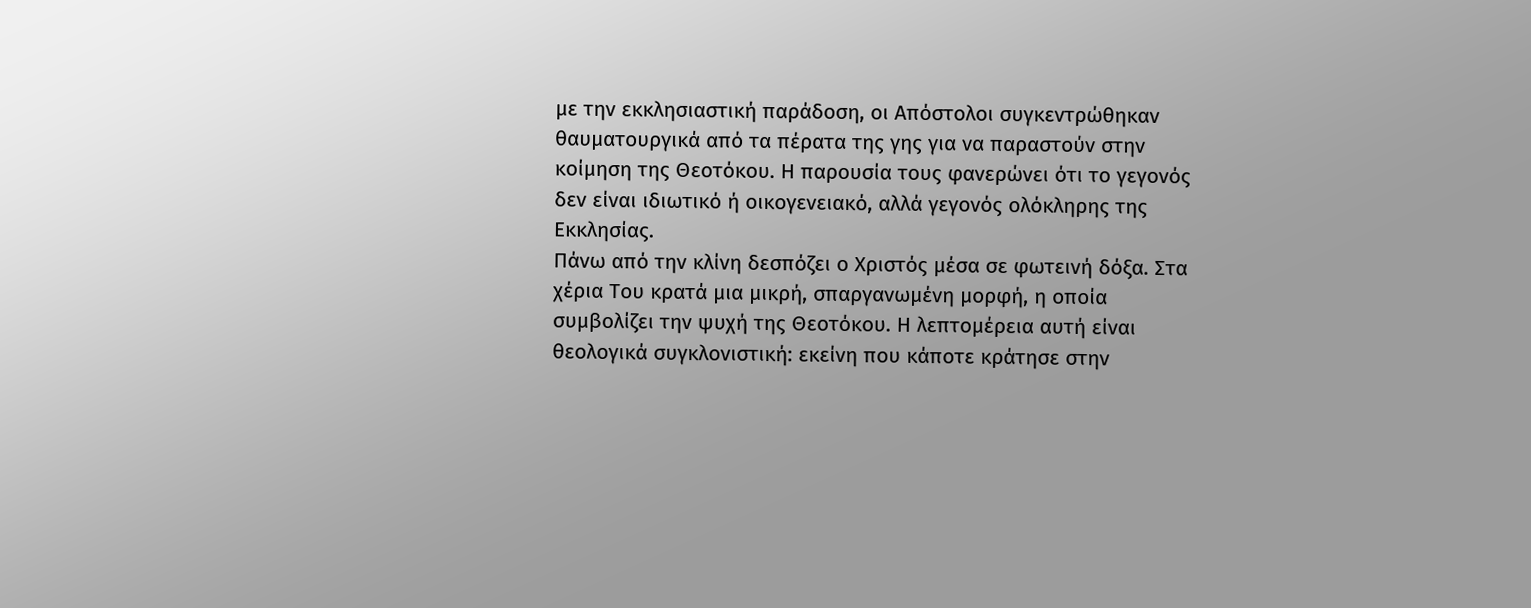με την εκκλησιαστική παράδοση, οι Απόστολοι συγκεντρώθηκαν θαυματουργικά από τα πέρατα της γης για να παραστούν στην κοίμηση της Θεοτόκου. Η παρουσία τους φανερώνει ότι το γεγονός δεν είναι ιδιωτικό ή οικογενειακό, αλλά γεγονός ολόκληρης της Εκκλησίας.
Πάνω από την κλίνη δεσπόζει ο Χριστός μέσα σε φωτεινή δόξα. Στα χέρια Του κρατά μια μικρή, σπαργανωμένη μορφή, η οποία συμβολίζει την ψυχή της Θεοτόκου. Η λεπτομέρεια αυτή είναι θεολογικά συγκλονιστική: εκείνη που κάποτε κράτησε στην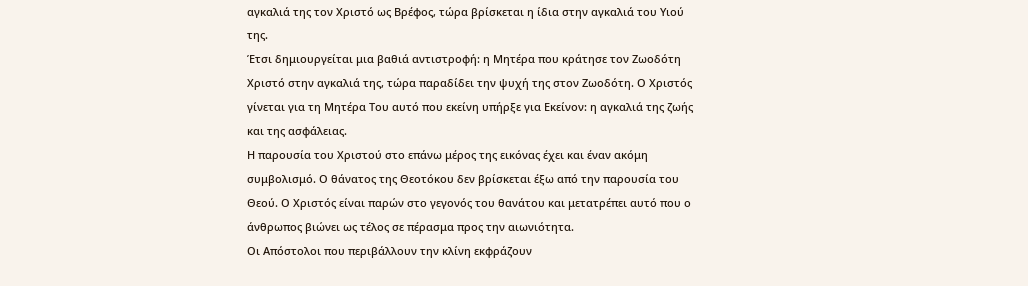αγκαλιά της τον Χριστό ως Βρέφος, τώρα βρίσκεται η ίδια στην αγκαλιά του Υιού της.
Έτσι δημιουργείται μια βαθιά αντιστροφή: η Μητέρα που κράτησε τον Ζωοδότη Χριστό στην αγκαλιά της, τώρα παραδίδει την ψυχή της στον Ζωοδότη. Ο Χριστός γίνεται για τη Μητέρα Του αυτό που εκείνη υπήρξε για Εκείνον: η αγκαλιά της ζωής και της ασφάλειας.
Η παρουσία του Χριστού στο επάνω μέρος της εικόνας έχει και έναν ακόμη συμβολισμό. Ο θάνατος της Θεοτόκου δεν βρίσκεται έξω από την παρουσία του Θεού. Ο Χριστός είναι παρών στο γεγονός του θανάτου και μετατρέπει αυτό που ο άνθρωπος βιώνει ως τέλος σε πέρασμα προς την αιωνιότητα.
Οι Απόστολοι που περιβάλλουν την κλίνη εκφράζουν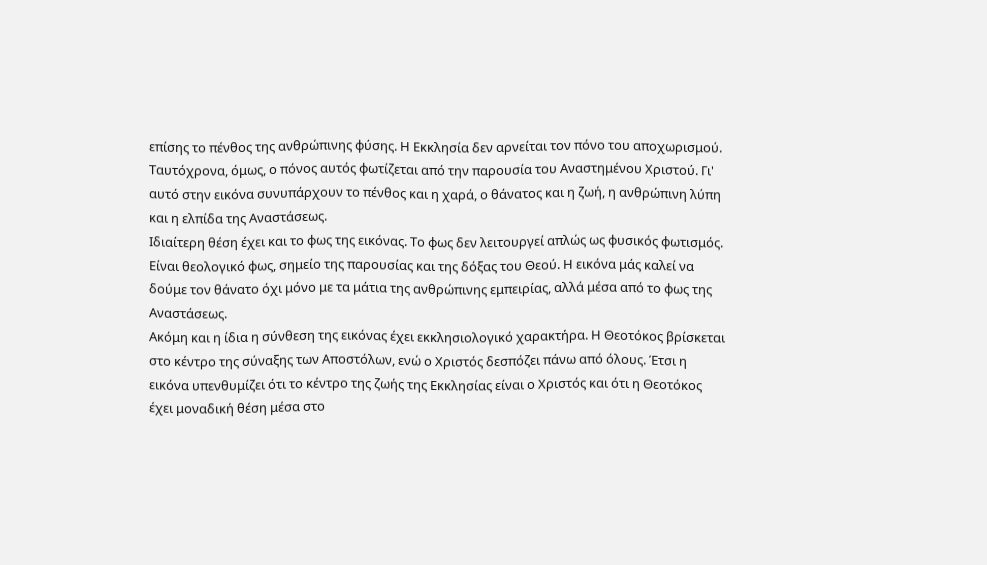επίσης το πένθος της ανθρώπινης φύσης. Η Εκκλησία δεν αρνείται τον πόνο του αποχωρισμού. Ταυτόχρονα, όμως, ο πόνος αυτός φωτίζεται από την παρουσία του Αναστημένου Χριστού. Γι' αυτό στην εικόνα συνυπάρχουν το πένθος και η χαρά, ο θάνατος και η ζωή, η ανθρώπινη λύπη και η ελπίδα της Αναστάσεως.
Ιδιαίτερη θέση έχει και το φως της εικόνας. Το φως δεν λειτουργεί απλώς ως φυσικός φωτισμός. Είναι θεολογικό φως, σημείο της παρουσίας και της δόξας του Θεού. Η εικόνα μάς καλεί να δούμε τον θάνατο όχι μόνο με τα μάτια της ανθρώπινης εμπειρίας, αλλά μέσα από το φως της Αναστάσεως.
Ακόμη και η ίδια η σύνθεση της εικόνας έχει εκκλησιολογικό χαρακτήρα. Η Θεοτόκος βρίσκεται στο κέντρο της σύναξης των Αποστόλων, ενώ ο Χριστός δεσπόζει πάνω από όλους. Έτσι η εικόνα υπενθυμίζει ότι το κέντρο της ζωής της Εκκλησίας είναι ο Χριστός και ότι η Θεοτόκος έχει μοναδική θέση μέσα στο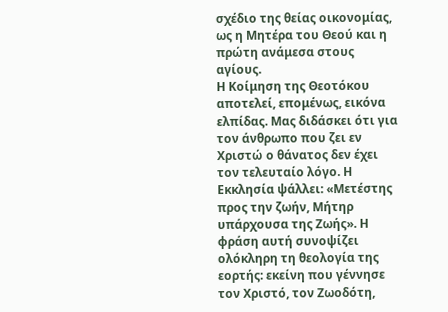σχέδιο της θείας οικονομίας, ως η Μητέρα του Θεού και η πρώτη ανάμεσα στους αγίους.
Η Κοίμηση της Θεοτόκου αποτελεί, επομένως, εικόνα ελπίδας. Μας διδάσκει ότι για τον άνθρωπο που ζει εν Χριστώ ο θάνατος δεν έχει τον τελευταίο λόγο. Η Εκκλησία ψάλλει: «Μετέστης προς την ζωήν, Μήτηρ υπάρχουσα της Ζωής». Η φράση αυτή συνοψίζει ολόκληρη τη θεολογία της εορτής: εκείνη που γέννησε τον Χριστό, τον Ζωοδότη,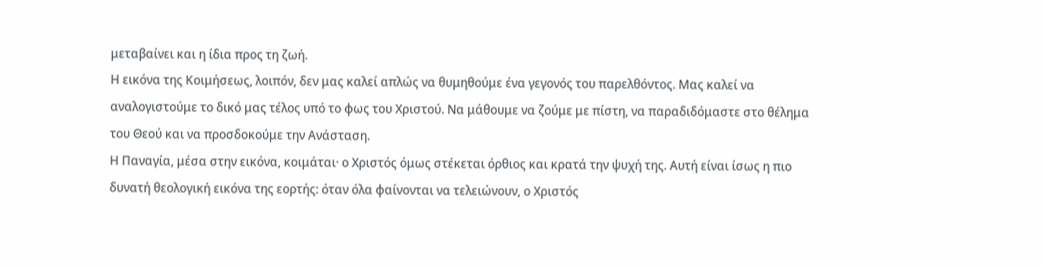μεταβαίνει και η ίδια προς τη ζωή.
Η εικόνα της Κοιμήσεως, λοιπόν, δεν μας καλεί απλώς να θυμηθούμε ένα γεγονός του παρελθόντος. Μας καλεί να αναλογιστούμε το δικό μας τέλος υπό το φως του Χριστού. Να μάθουμε να ζούμε με πίστη, να παραδιδόμαστε στο θέλημα του Θεού και να προσδοκούμε την Ανάσταση.
Η Παναγία, μέσα στην εικόνα, κοιμάται· ο Χριστός όμως στέκεται όρθιος και κρατά την ψυχή της. Αυτή είναι ίσως η πιο δυνατή θεολογική εικόνα της εορτής: όταν όλα φαίνονται να τελειώνουν, ο Χριστός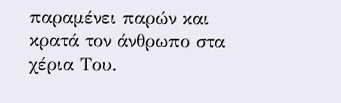παραμένει παρών και κρατά τον άνθρωπο στα χέρια Του.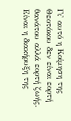Γι' αυτό η Κοίμηση της Θεοτόκου δεν είναι εορτή θανάτου αλλά εορτή ζωής. Είναι η διακήρυξη της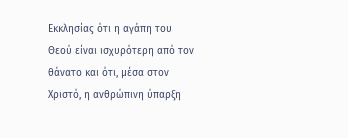Εκκλησίας ότι η αγάπη του Θεού είναι ισχυρότερη από τον θάνατο και ότι, μέσα στον Χριστό, η ανθρώπινη ύπαρξη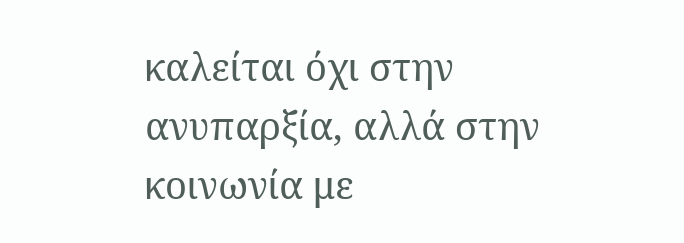καλείται όχι στην ανυπαρξία, αλλά στην κοινωνία με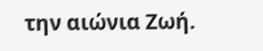την αιώνια Ζωή.